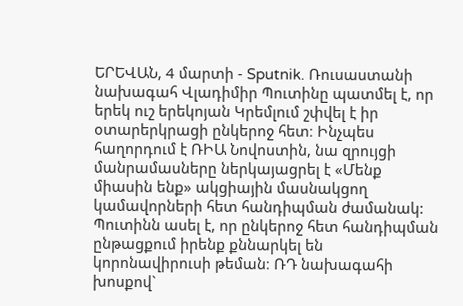ԵՐԵՎԱՆ, 4 մարտի - Sputnik. Ռուսաստանի նախագահ Վլադիմիր Պուտինը պատմել է, որ երեկ ուշ երեկոյան Կրեմլում շփվել է իր օտարերկրացի ընկերոջ հետ։ Ինչպես հաղորդում է ՌԻԱ Նովոստին, նա զրույցի մանրամասները ներկայացրել է «Մենք միասին ենք» ակցիային մասնակցող կամավորների հետ հանդիպման ժամանակ:
Պուտինն ասել է, որ ընկերոջ հետ հանդիպման ընթացքում իրենք քննարկել են կորոնավիրուսի թեման։ ՌԴ նախագահի խոսքով`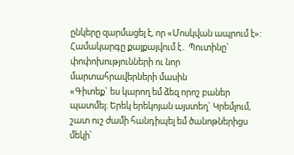ընկերը զարմացել է, որ «Մոսկվան ապրում է»:
Համակարգը քայքայվում է․ Պուտինը` փոփոխությունների ու նոր մարտահրավերների մասին
«Գիտեք` ես կարող եմ ձեզ որոշ բաներ պատմել։ Երեկ երեկոյան այստեղ` Կրեմլում, շատ ուշ ժամի հանդիպել եմ ծանոթներիցս մեկի՝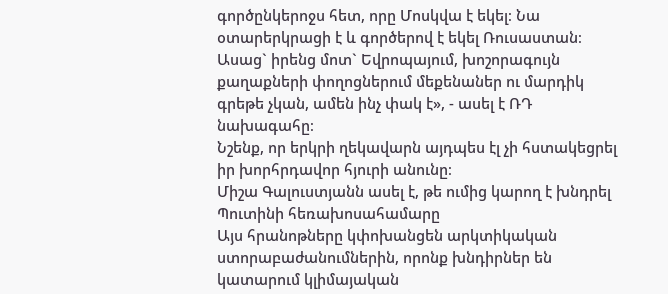գործընկերոջս հետ, որը Մոսկվա է եկել։ Նա օտարերկրացի է և գործերով է եկել Ռուսաստան։ Ասաց` իրենց մոտ` Եվրոպայում, խոշորագույն քաղաքների փողոցներում մեքենաներ ու մարդիկ գրեթե չկան, ամեն ինչ փակ է», - ասել է ՌԴ նախագահը։
Նշենք, որ երկրի ղեկավարն այդպես էլ չի հստակեցրել իր խորհրդավոր հյուրի անունը։
Միշա Գալուստյանն ասել է, թե ումից կարող է խնդրել Պուտինի հեռախոսահամարը
Այս հրանոթները կփոխանցեն արկտիկական ստորաբաժանումներին, որոնք խնդիրներ են կատարում կլիմայական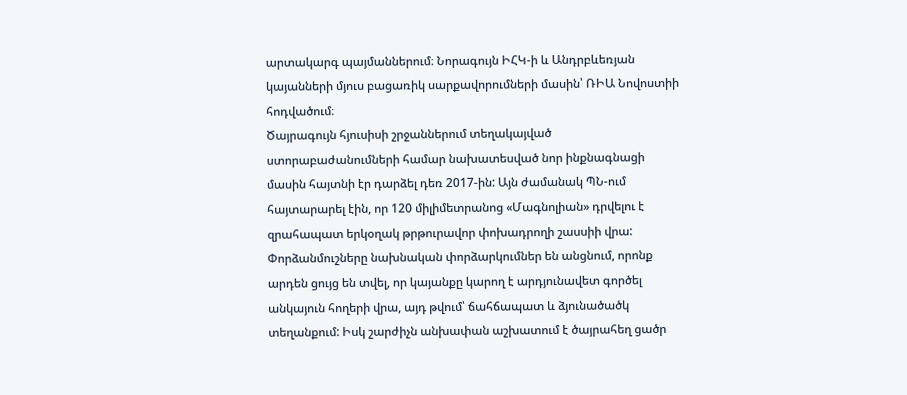արտակարգ պայմաններում։ Նորագույն ԻՀԿ-ի և Անդրբևեռյան կայանների մյուս բացառիկ սարքավորումների մասին՝ ՌԻԱ Նովոստիի հոդվածում։
Ծայրագույն հյուսիսի շրջաններում տեղակայված ստորաբաժանումների համար նախատեսված նոր ինքնագնացի մասին հայտնի էր դարձել դեռ 2017-ին: Այն ժամանակ ՊՆ-ում հայտարարել էին, որ 120 միլիմետրանոց «Մագնոլիան» դրվելու է զրահապատ երկօղակ թրթուրավոր փոխադրողի շասսիի վրա:
Փորձանմուշները նախնական փորձարկումներ են անցնում, որոնք արդեն ցույց են տվել, որ կայանքը կարող է արդյունավետ գործել անկայուն հողերի վրա, այդ թվում՝ ճահճապատ և ձյունածածկ տեղանքում: Իսկ շարժիչն անխափան աշխատում է ծայրահեղ ցածր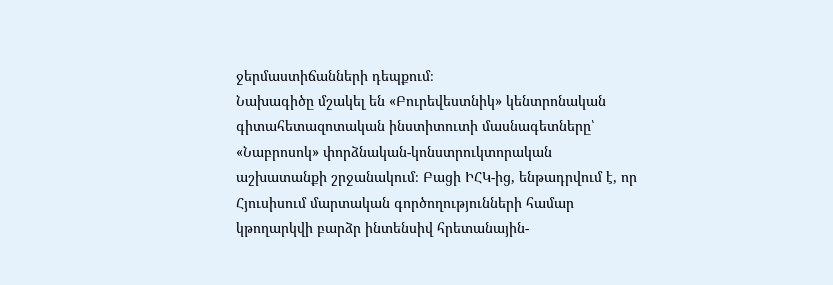ջերմաստիճանների դեպքում։
Նախագիծը մշակել են «Բուրեվեստնիկ» կենտրոնական գիտահետազոտական ինստիտուտի մասնագետները՝ «Նաբրոսոկ» փորձնական-կոնստրուկտորական աշխատանքի շրջանակում։ Բացի ԻՀԿ-ից, ենթադրվում է, որ Հյուսիսում մարտական գործողությունների համար կթողարկվի բարձր ինտենսիվ հրետանային-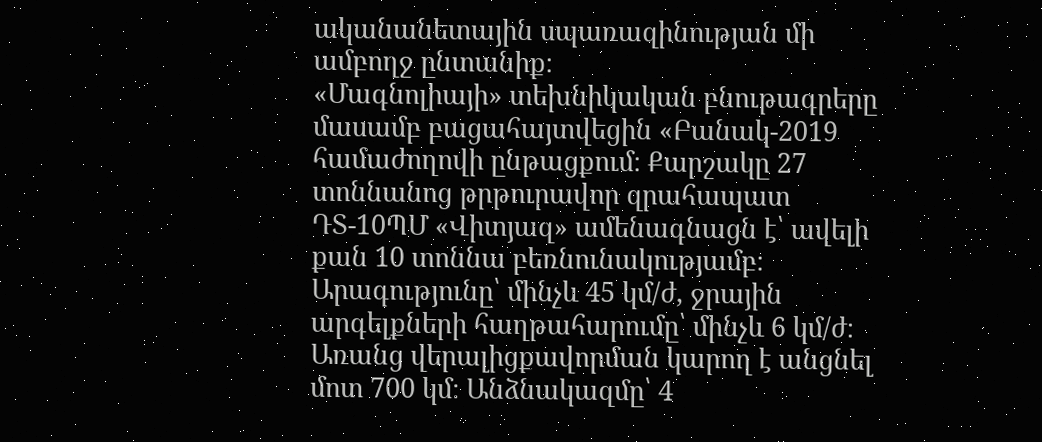ականանետային սպառազինության մի ամբողջ ընտանիք։
«Մագնոլիայի» տեխնիկական բնութագրերը մասամբ բացահայտվեցին «Բանակ-2019 համաժողովի ընթացքում։ Քարշակը 27 տոննանոց թրթուրավոր զրահապատ ԴՏ-10ՊՄ «Վիտյազ» ամենագնացն է՝ ավելի քան 10 տոննա բեռնունակությամբ։ Արագությունը՝ մինչև 45 կմ/ժ, ջրային արգելքների հաղթահարումը՝ մինչև 6 կմ/ժ։ Առանց վերալիցքավորման կարող է անցնել մոտ 700 կմ։ Անձնակազմը՝ 4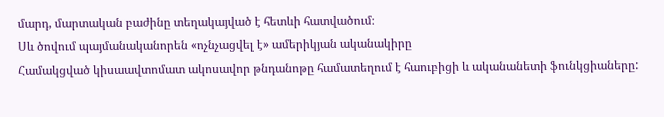մարդ, մարտական բաժինը տեղակայված է հետևի հատվածում։
Սև ծովում պայմանականորեն «ոչնչացվել է» ամերիկյան ականակիրը
Համակցված կիսաավտոմատ ակոսավոր թնդանոթը համատեղում է հաուբիցի և ականանետի ֆունկցիաները: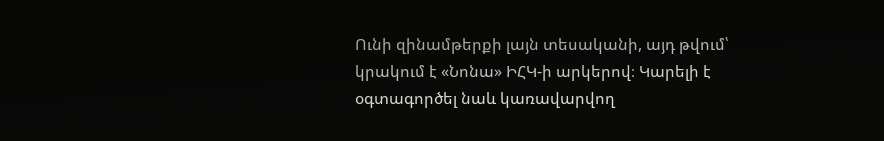Ունի զինամթերքի լայն տեսականի, այդ թվում՝ կրակում է «Նոնա» ԻՀԿ-ի արկերով։ Կարելի է օգտագործել նաև կառավարվող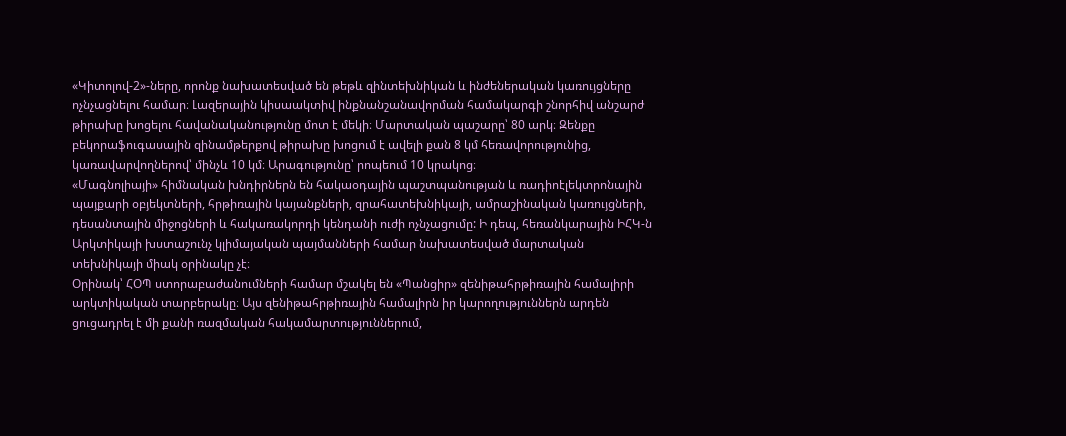«Կիտոլով-2»-ները, որոնք նախատեսված են թեթև զինտեխնիկան և ինժեներական կառույցները ոչնչացնելու համար։ Լազերային կիսաակտիվ ինքնանշանավորման համակարգի շնորհիվ անշարժ թիրախը խոցելու հավանականությունը մոտ է մեկի։ Մարտական պաշարը՝ 80 արկ։ Զենքը բեկորաֆուգասային զինամթերքով թիրախը խոցում է ավելի քան 8 կմ հեռավորությունից, կառավարվողներով՝ մինչև 10 կմ։ Արագությունը՝ րոպեում 10 կրակոց։
«Մագնոլիայի» հիմնական խնդիրներն են հակաօդային պաշտպանության և ռադիոէլեկտրոնային պայքարի օբյեկտների, հրթիռային կայանքների, զրահատեխնիկայի, ամրաշինական կառույցների, դեսանտային միջոցների և հակառակորդի կենդանի ուժի ոչնչացումը: Ի դեպ, հեռանկարային ԻՀԿ-ն Արկտիկայի խստաշունչ կլիմայական պայմանների համար նախատեսված մարտական տեխնիկայի միակ օրինակը չէ։
Օրինակ՝ ՀՕՊ ստորաբաժանումների համար մշակել են «Պանցիր» զենիթահրթիռային համալիրի արկտիկական տարբերակը։ Այս զենիթահրթիռային համալիրն իր կարողություններն արդեն ցուցադրել է մի քանի ռազմական հակամարտություններում,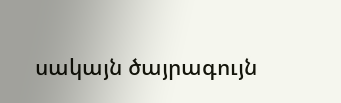սակայն ծայրագույն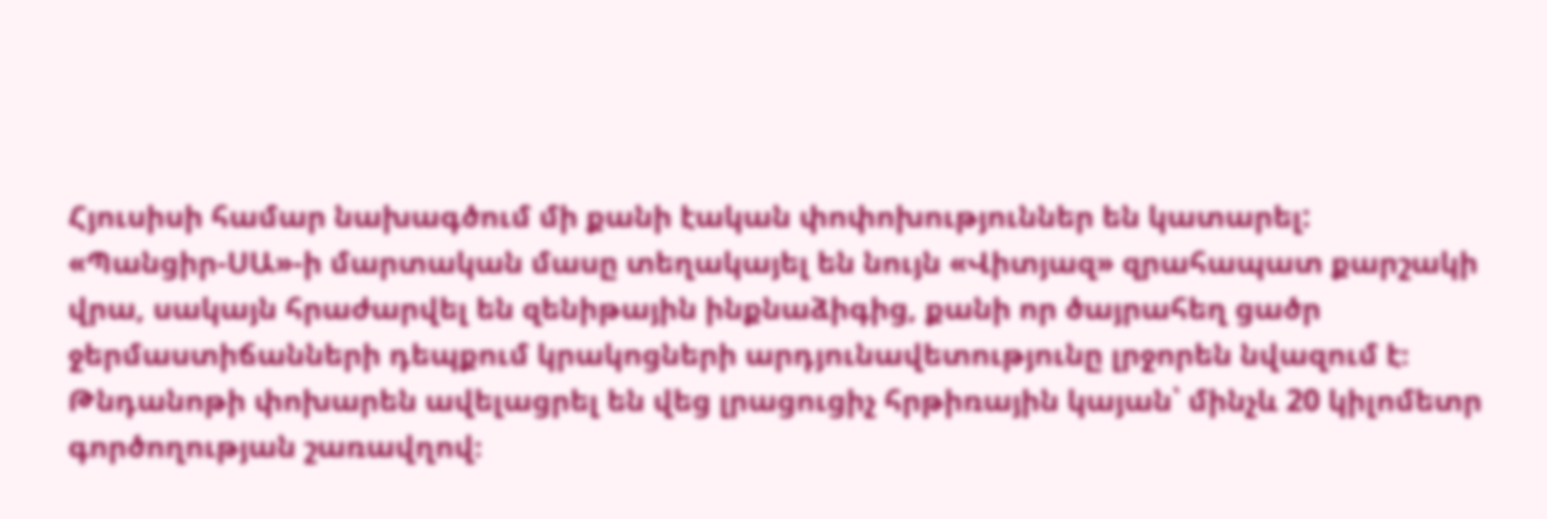Հյուսիսի համար նախագծում մի քանի էական փոփոխություններ են կատարել:
«Պանցիր-ՍԱ»-ի մարտական մասը տեղակայել են նույն «Վիտյազ» զրահապատ քարշակի վրա, սակայն հրաժարվել են զենիթային ինքնաձիգից, քանի որ ծայրահեղ ցածր ջերմաստիճանների դեպքում կրակոցների արդյունավետությունը լրջորեն նվազում է։ Թնդանոթի փոխարեն ավելացրել են վեց լրացուցիչ հրթիռային կայան՝ մինչև 20 կիլոմետր գործողության շառավղով։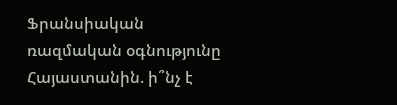Ֆրանսիական ռազմական օգնությունը Հայաստանին. ի՞նչ է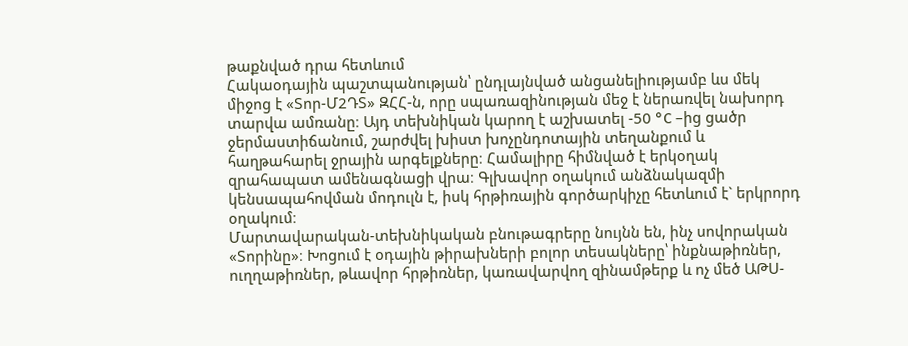թաքնված դրա հետևում
Հակաօդային պաշտպանության՝ ընդլայնված անցանելիությամբ ևս մեկ միջոց է «Տոր-Մ2ԴՏ» ԶՀՀ-ն, որը սպառազինության մեջ է ներառվել նախորդ տարվա ամռանը։ Այդ տեխնիկան կարող է աշխատել -50 °C –ից ցածր ջերմաստիճանում, շարժվել խիստ խոչընդոտային տեղանքում և հաղթահարել ջրային արգելքները։ Համալիրը հիմնված է երկօղակ զրահապատ ամենագնացի վրա։ Գլխավոր օղակում անձնակազմի կենսապահովման մոդուլն է, իսկ հրթիռային գործարկիչը հետևում է` երկրորդ օղակում։
Մարտավարական-տեխնիկական բնութագրերը նույնն են, ինչ սովորական «Տորինը»։ Խոցում է օդային թիրախների բոլոր տեսակները՝ ինքնաթիռներ, ուղղաթիռներ, թևավոր հրթիռներ, կառավարվող զինամթերք և ոչ մեծ ԱԹՍ-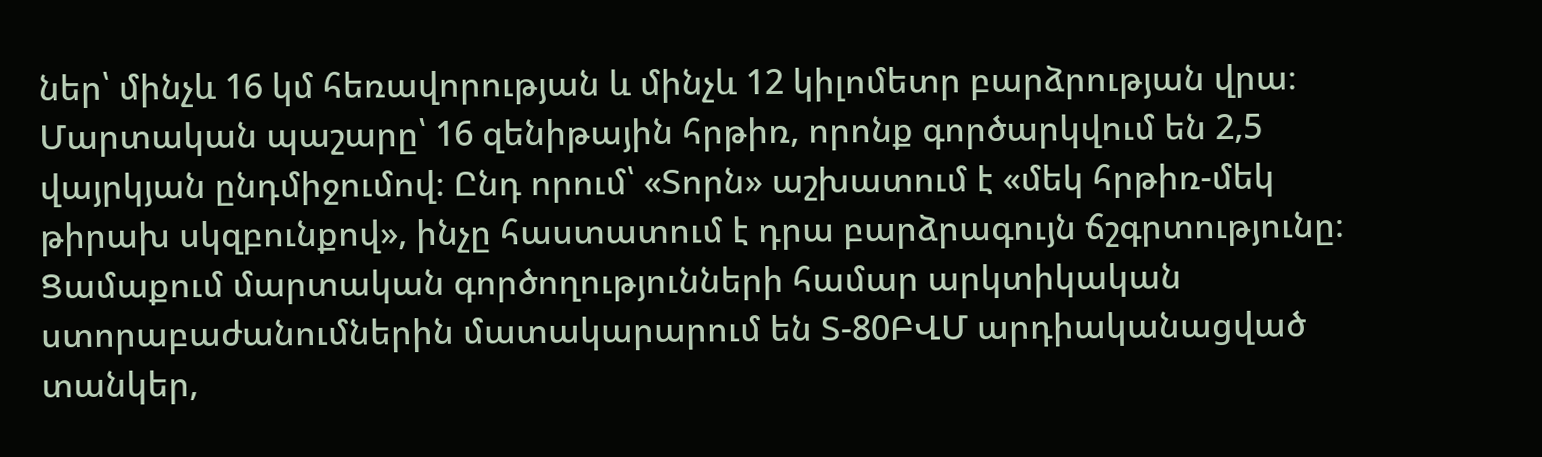ներ՝ մինչև 16 կմ հեռավորության և մինչև 12 կիլոմետր բարձրության վրա։ Մարտական պաշարը՝ 16 զենիթային հրթիռ, որոնք գործարկվում են 2,5 վայրկյան ընդմիջումով։ Ընդ որում՝ «Տորն» աշխատում է «մեկ հրթիռ-մեկ թիրախ սկզբունքով», ինչը հաստատում է դրա բարձրագույն ճշգրտությունը։
Ցամաքում մարտական գործողությունների համար արկտիկական ստորաբաժանումներին մատակարարում են Տ-80ԲՎՄ արդիականացված տանկեր,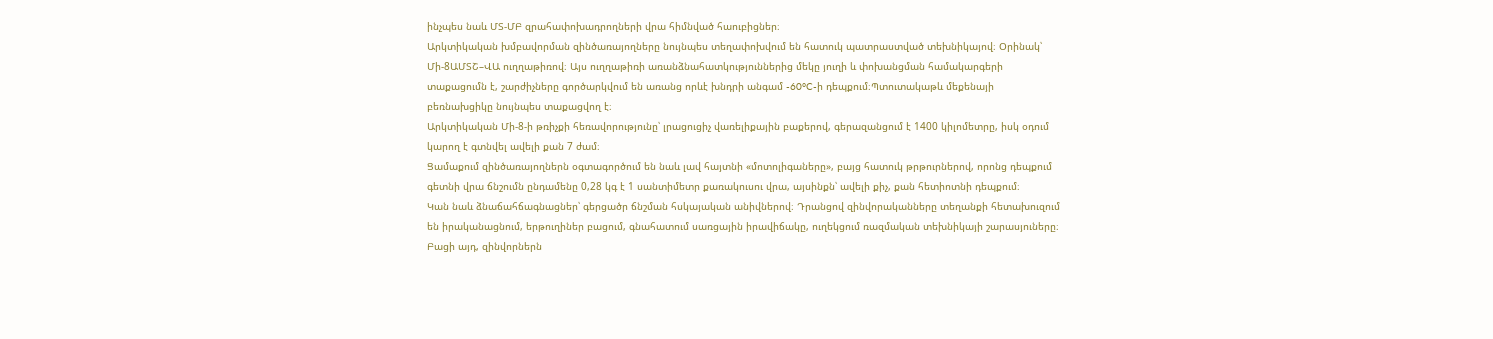ինչպես նաև ՄՏ-ՄԲ զրահափոխադրողների վրա հիմնված հաուբիցներ։
Արկտիկական խմբավորման զինծառայողները նույնպես տեղափոխվում են հատուկ պատրաստված տեխնիկայով։ Օրինակ՝ Մի-8ԱՄՏՇ–ՎԱ ուղղաթիռով։ Այս ուղղաթիռի առանձնահատկություններից մեկը յուղի և փոխանցման համակարգերի տաքացումն է, շարժիչները գործարկվում են առանց որևէ խնդրի անգամ -60°C-ի դեպքում։Պտուտակաթև մեքենայի բեռնախցիկը նույնպես տաքացվող է։
Արկտիկական Մի-8-ի թռիչքի հեռավորությունը՝ լրացուցիչ վառելիքային բաքերով, գերազանցում է 1400 կիլոմետրը, իսկ օդում կարող է գտնվել ավելի քան 7 ժամ։
Ցամաքում զինծառայողներն օգտագործում են նաև լավ հայտնի «մոտոլիգաները», բայց հատուկ թրթուրներով, որոնց դեպքում գետնի վրա ճնշումն ընդամենը 0,28 կգ է 1 սանտիմետր քառակուսու վրա, այսինքն՝ ավելի քիչ, քան հետիոտնի դեպքում։
Կան նաև ձնաճահճագնացներ՝ գերցածր ճնշման հսկայական անիվներով։ Դրանցով զինվորականները տեղանքի հետախուզում են իրականացնում, երթուղիներ բացում, գնահատում սառցային իրավիճակը, ուղեկցում ռազմական տեխնիկայի շարասյուները։
Բացի այդ, զինվորներն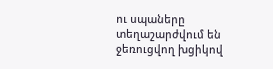ու սպաները տեղաշարժվում են ջեռուցվող խցիկով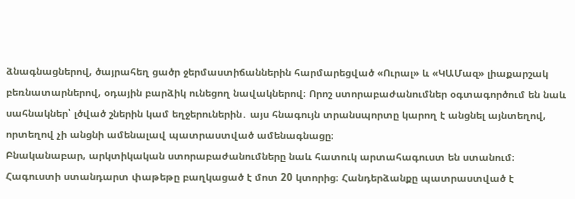ձնագնացներով, ծայրահեղ ցածր ջերմաստիճաններին հարմարեցված «Ուրալ» և «ԿԱՄազ» լիաքարշակ բեռնատարներով, օդային բարձիկ ունեցող նավակներով։ Որոշ ստորաբաժանումներ օգտագործում են նաև սահնակներ՝ լծված շներին կամ եղջերուներին․ այս հնագույն տրանսպորտը կարող է անցնել այնտեղով, որտեղով չի անցնի ամենալավ պատրաստված ամենագնացը։
Բնականաբար, արկտիկական ստորաբաժանումները նաև հատուկ արտահագուստ են ստանում։ Հագուստի ստանդարտ փաթեթը բաղկացած է մոտ 20 կտորից։ Հանդերձանքը պատրաստված է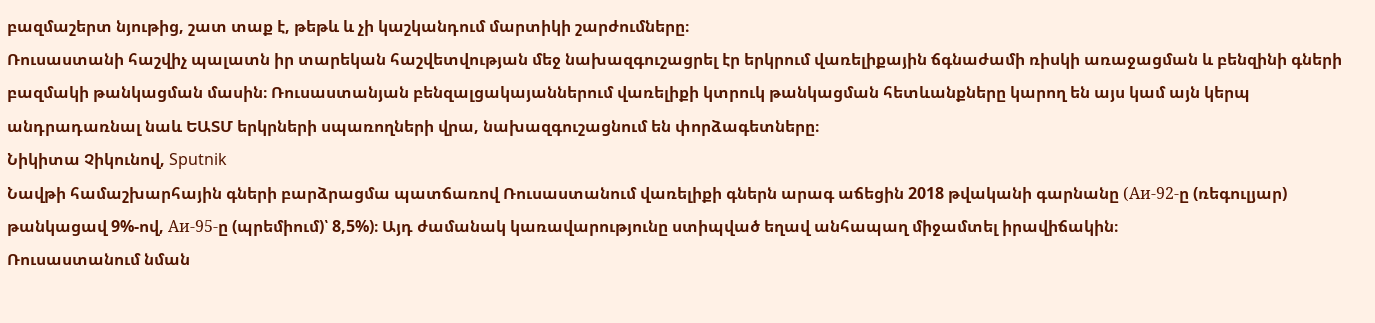բազմաշերտ նյութից, շատ տաք է, թեթև և չի կաշկանդում մարտիկի շարժումները։
Ռուսաստանի հաշվիչ պալատն իր տարեկան հաշվետվության մեջ նախազգուշացրել էր երկրում վառելիքային ճգնաժամի ռիսկի առաջացման և բենզինի գների բազմակի թանկացման մասին։ Ռուսաստանյան բենզալցակայաններում վառելիքի կտրուկ թանկացման հետևանքները կարող են այս կամ այն կերպ անդրադառնալ նաև ԵԱՏՄ երկրների սպառողների վրա, նախազգուշացնում են փորձագետները։
Նիկիտա Չիկունով, Sputnik
Նավթի համաշխարհային գների բարձրացմա պատճառով Ռուսաստանում վառելիքի գներն արագ աճեցին 2018 թվականի գարնանը (Аи-92-ը (ռեգուլյար) թանկացավ 9%-ով, Аи-95-ը (պրեմիում)՝ 8,5%)։ Այդ ժամանակ կառավարությունը ստիպված եղավ անհապաղ միջամտել իրավիճակին։
Ռուսաստանում նման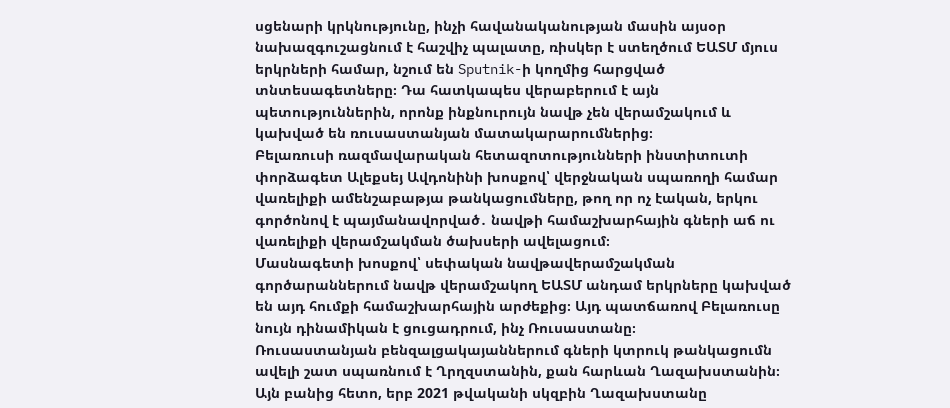սցենարի կրկնությունը, ինչի հավանականության մասին այսօր նախազգուշացնում է հաշվիչ պալատը, ռիսկեր է ստեղծում ԵԱՏՄ մյուս երկրների համար, նշում են Sputnik-ի կողմից հարցված տնտեսագետները։ Դա հատկապես վերաբերում է այն պետություններին, որոնք ինքնուրույն նավթ չեն վերամշակում և կախված են ռուսաստանյան մատակարարումներից։
Բելառուսի ռազմավարական հետազոտությունների ինստիտուտի փորձագետ Ալեքսեյ Ավդոնինի խոսքով՝ վերջնական սպառողի համար վառելիքի ամենշաբաթյա թանկացումները, թող որ ոչ էական, երկու գործոնով է պայմանավորված․ նավթի համաշխարհային գների աճ ու վառելիքի վերամշակման ծախսերի ավելացում։
Մասնագետի խոսքով՝ սեփական նավթավերամշակման գործարաններում նավթ վերամշակող ԵԱՏՄ անդամ երկրները կախված են այդ հումքի համաշխարհային արժեքից։ Այդ պատճառով Բելառուսը նույն դինամիկան է ցուցադրում, ինչ Ռուսաստանը։
Ռուսաստանյան բենզալցակայաններում գների կտրուկ թանկացումն ավելի շատ սպառնում է Ղրղզստանին, քան հարևան Ղազախստանին։
Այն բանից հետո, երբ 2021 թվականի սկզբին Ղազախստանը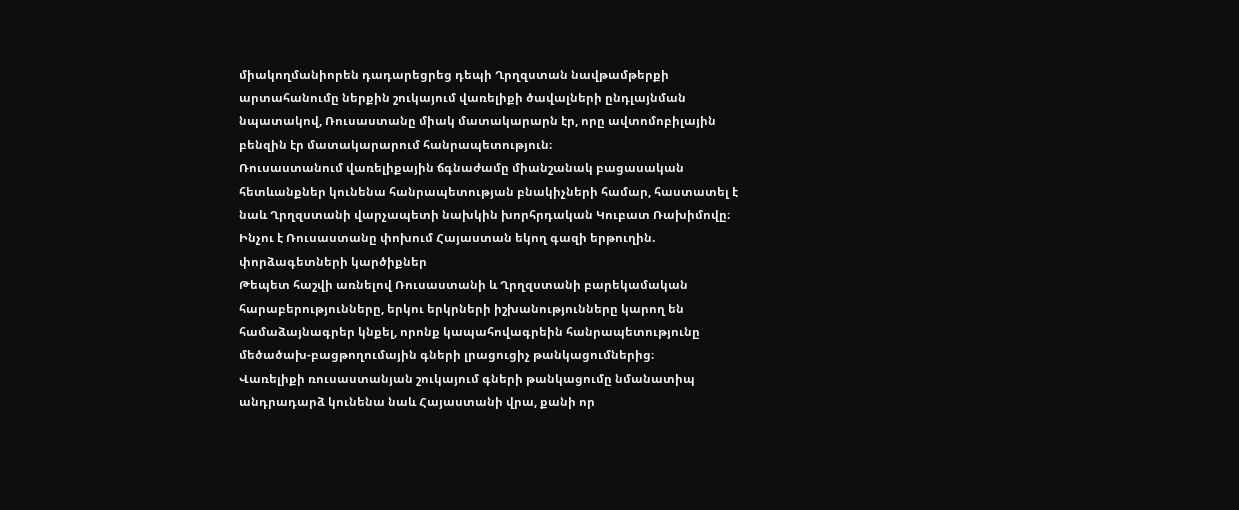միակողմանիորեն դադարեցրեց դեպի Ղրղզստան նավթամթերքի արտահանումը ներքին շուկայում վառելիքի ծավալների ընդլայնման նպատակով, Ռուսաստանը միակ մատակարարն էր, որը ավտոմոբիլային բենզին էր մատակարարում հանրապետություն։
Ռուսաստանում վառելիքային ճգնաժամը միանշանակ բացասական հետևանքներ կունենա հանրապետության բնակիչների համար, հաստատել է նաև Ղրղզստանի վարչապետի նախկին խորհրդական Կուբատ Ռախիմովը։
Ինչու է Ռուսաստանը փոխում Հայաստան եկող գազի երթուղին. փորձագետների կարծիքներ
Թեպետ հաշվի առնելով Ռուսաստանի և Ղրղզստանի բարեկամական հարաբերությունները, երկու երկրների իշխանությունները կարող են համաձայնագրեր կնքել, որոնք կապահովագրեին հանրապետությունը մեծածախ-բացթողումային գների լրացուցիչ թանկացումներից։
Վառելիքի ռուսաստանյան շուկայում գների թանկացումը նմանատիպ անդրադարձ կունենա նաև Հայաստանի վրա, քանի որ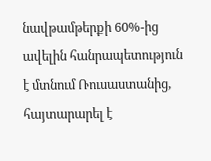նավթամթերքի 60%-ից ավելին հանրապետություն է մտնում Ռուսաստանից, հայտարարել է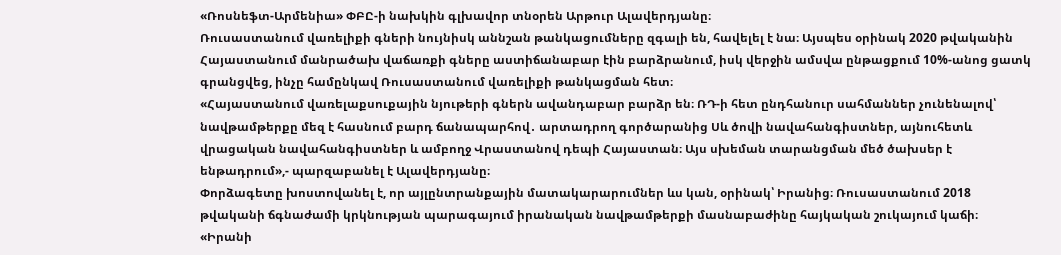«Ռոսնեֆտ-Արմենիա» ՓԲԸ-ի նախկին գլխավոր տնօրեն Արթուր Ալավերդյանը։
Ռուսաստանում վառելիքի գների նույնիսկ աննշան թանկացումները զգալի են, հավելել է նա։ Այսպես օրինակ 2020 թվականին Հայաստանում մանրածախ վաճառքի գները աստիճանաբար էին բարձրանում, իսկ վերջին ամսվա ընթացքում 10%-անոց ցատկ գրանցվեց, ինչը համընկավ Ռուսաստանում վառելիքի թանկացման հետ։
«Հայաստանում վառելաքսուքային նյութերի գներն ավանդաբար բարձր են։ ՌԴ-ի հետ ընդհանուր սահմաններ չունենալով՝ նավթամթերքը մեզ է հասնում բարդ ճանապարհով․ արտադրող գործարանից Սև ծովի նավահանգիստներ, այնուհետև վրացական նավահանգիստներ և ամբողջ Վրաստանով դեպի Հայաստան։ Այս սխեման տարանցման մեծ ծախսեր է ենթադրում»,- պարզաբանել է Ալավերդյանը։
Փորձագետը խոստովանել է, որ այլընտրանքային մատակարարումներ ևս կան, օրինակ՝ Իրանից։ Ռուսաստանում 2018 թվականի ճգնաժամի կրկնության պարագայում իրանական նավթամթերքի մասնաբաժինը հայկական շուկայում կաճի։
«Իրանի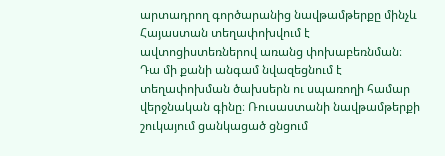արտադրող գործարանից նավթամթերքը մինչև Հայաստան տեղափոխվում է ավտոցիստեռներով առանց փոխաբեռնման։ Դա մի քանի անգամ նվազեցնում է տեղափոխման ծախսերն ու սպառողի համար վերջնական գինը։ Ռուսաստանի նավթամթերքի շուկայում ցանկացած ցնցում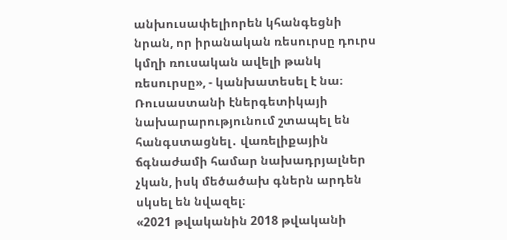անխուսափելիորեն կհանգեցնի նրան, որ իրանական ռեսուրսը դուրս կմղի ռուսական ավելի թանկ ռեսուրսը», - կանխատեսել է նա։
Ռուսաստանի էներգետիկայի նախարարությունում շտապել են հանգստացնել․ վառելիքային ճգնաժամի համար նախադրյալներ չկան, իսկ մեծածախ գներն արդեն սկսել են նվազել։
«2021 թվականին 2018 թվականի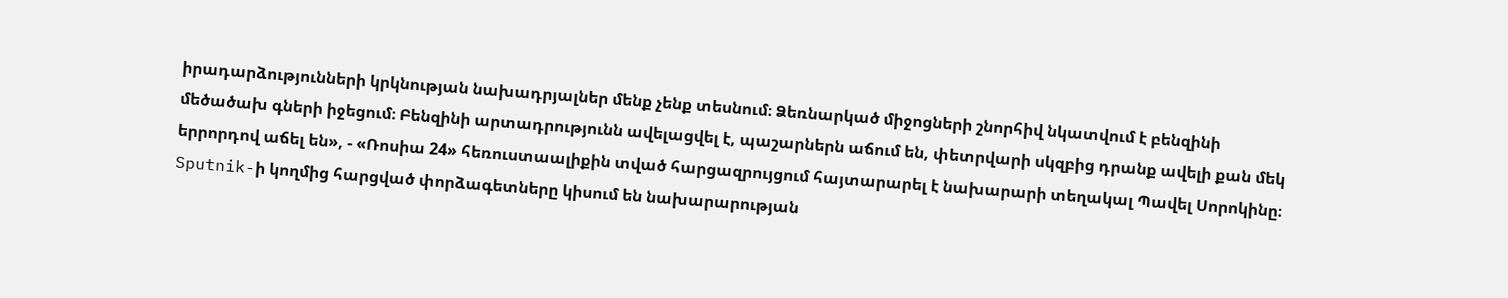իրադարձությունների կրկնության նախադրյալներ մենք չենք տեսնում։ Ձեռնարկած միջոցների շնորհիվ նկատվում է բենզինի մեծածախ գների իջեցում։ Բենզինի արտադրությունն ավելացվել է, պաշարներն աճում են, փետրվարի սկզբից դրանք ավելի քան մեկ երրորդով աճել են», - «Ռոսիա 24» հեռուստաալիքին տված հարցազրույցում հայտարարել է նախարարի տեղակալ Պավել Սորոկինը։
Sputnik-ի կողմից հարցված փորձագետները կիսում են նախարարության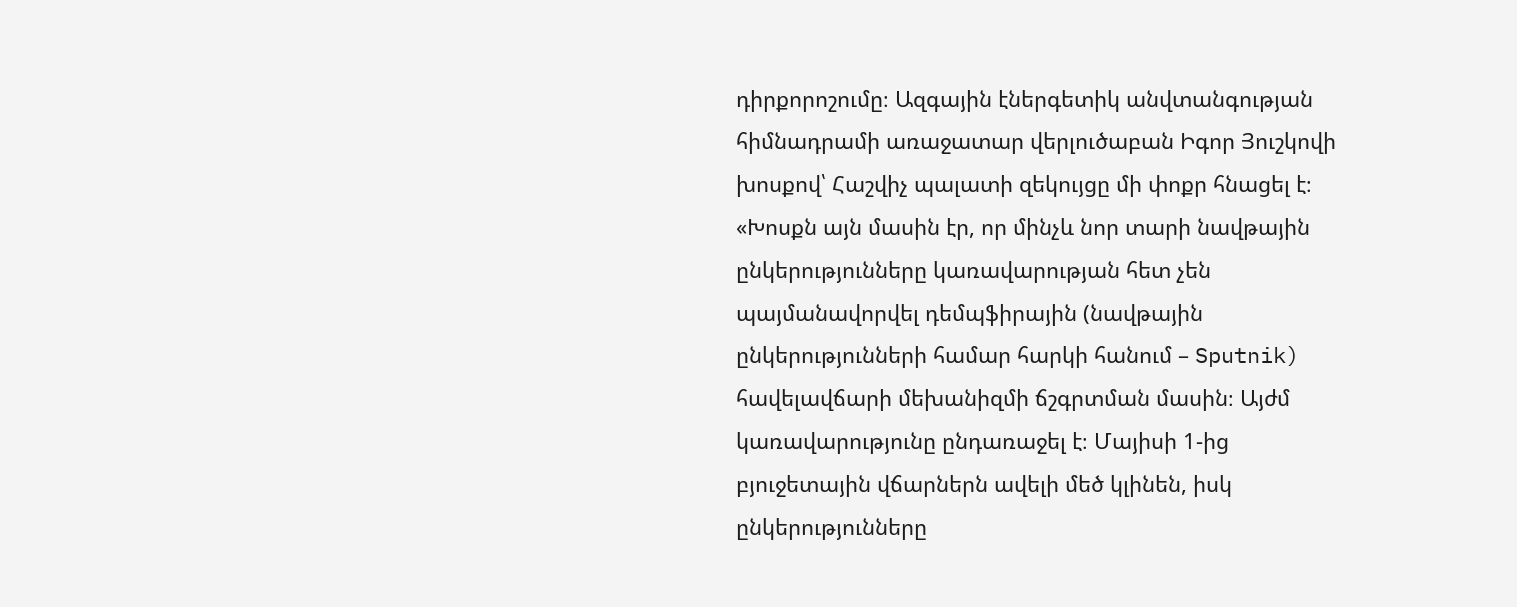դիրքորոշումը։ Ազգային էներգետիկ անվտանգության հիմնադրամի առաջատար վերլուծաբան Իգոր Յուշկովի խոսքով՝ Հաշվիչ պալատի զեկույցը մի փոքր հնացել է։
«Խոսքն այն մասին էր, որ մինչև նոր տարի նավթային ընկերությունները կառավարության հետ չեն պայմանավորվել դեմպֆիրային (նավթային ընկերությունների համար հարկի հանում – Sputnik) հավելավճարի մեխանիզմի ճշգրտման մասին։ Այժմ կառավարությունը ընդառաջել է։ Մայիսի 1-ից բյուջետային վճարներն ավելի մեծ կլինեն, իսկ ընկերությունները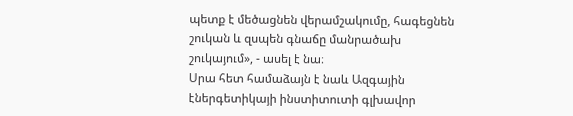պետք է մեծացնեն վերամշակումը, հագեցնեն շուկան և զսպեն գնաճը մանրածախ շուկայում», - ասել է նա։
Սրա հետ համաձայն է նաև Ազգային էներգետիկայի ինստիտուտի գլխավոր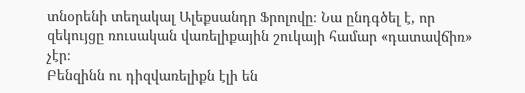տնօրենի տեղակալ Ալեքսանդր Ֆրոլովը։ Նա ընդգծել է, որ զեկույցը ռուսական վառելիքային շուկայի համար «դատավճիռ» չէր։
Բենզինն ու դիզվառելիքն էլի են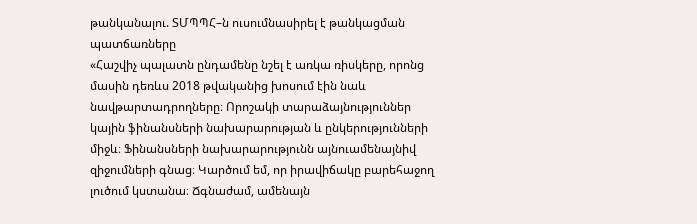թանկանալու. ՏՄՊՊՀ–ն ուսումնասիրել է թանկացման պատճառները
«Հաշվիչ պալատն ընդամենը նշել է առկա ռիսկերը, որոնց մասին դեռևս 2018 թվականից խոսում էին նաև նավթարտադրողները։ Որոշակի տարաձայնություններ կային ֆինանսների նախարարության և ընկերությունների միջև։ Ֆինանսների նախարարությունն այնուամենայնիվ զիջումների գնաց։ Կարծում եմ, որ իրավիճակը բարեհաջող լուծում կստանա։ Ճգնաժամ, ամենայն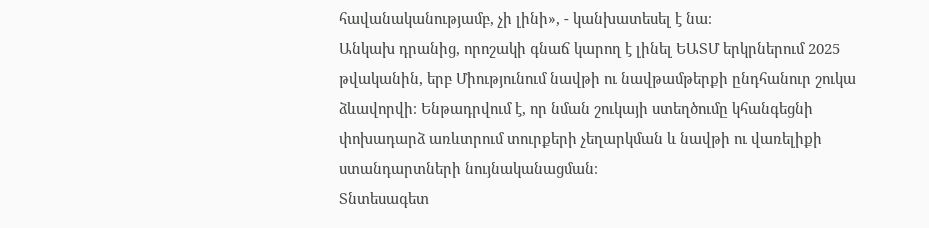հավանականությամբ, չի լինի», - կանխատեսել է նա։
Անկախ դրանից, որոշակի գնաճ կարող է լինել ԵԱՏՄ երկրներում 2025 թվականին, երբ Միությունում նավթի ու նավթամթերքի ընդհանուր շուկա ձևավորվի։ Ենթադրվում է, որ նման շուկայի ստեղծումը կհանգեցնի փոխադարձ առևտրում տուրքերի չեղարկման և նավթի ու վառելիքի ստանդարտների նույնականացման։
Տնտեսագետ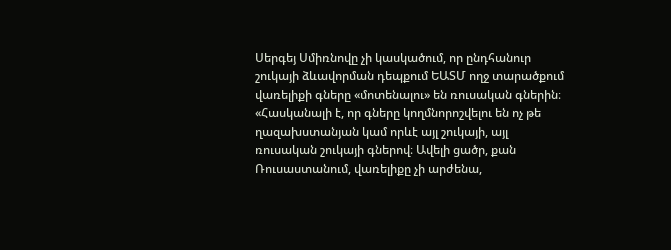Սերգեյ Սմիռնովը չի կասկածում, որ ընդհանուր շուկայի ձևավորման դեպքում ԵԱՏՄ ողջ տարածքում վառելիքի գները «մոտենալու» են ռուսական գներին։
«Հասկանալի է, որ գները կողմնորոշվելու են ոչ թե ղազախստանյան կամ որևէ այլ շուկայի, այլ ռուսական շուկայի գներով։ Ավելի ցածր, քան Ռուսաստանում, վառելիքը չի արժենա,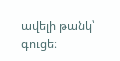ավելի թանկ՝ գուցե։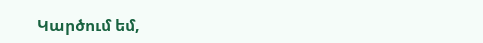Կարծում եմ,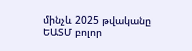մինչև 2025 թվականը ԵԱՏՄ բոլոր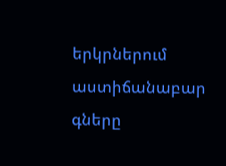երկրներում աստիճանաբար գները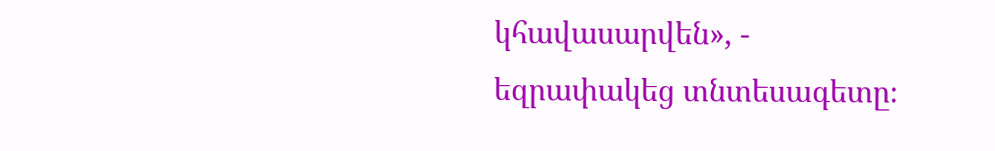կհավասարվեն», - եզրափակեց տնտեսագետը։